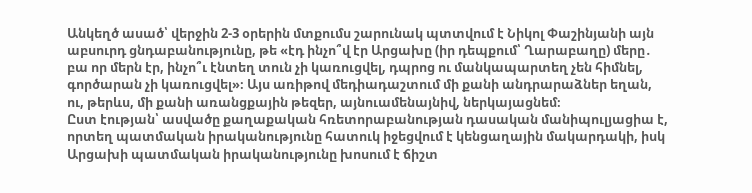Անկեղծ ասած՝ վերջին 2-3 օրերին մտքումս շարունակ պտտվում է Նիկոլ Փաշինյանի այն աբսուրդ ցնդաբանությունը, թե «էդ ինչո՞վ էր Արցախը (իր դեպքում՝ Ղարաբաղը) մերը․ բա որ մերն էր, ինչո՞ւ էնտեղ տուն չի կառուցվել, դպրոց ու մանկապարտեղ չեն հիմնել, գործարան չի կառուցվել»։ Այս առիթով մեդիադաշտում մի քանի անդրարաձներ եղան, ու, թերևս, մի քանի առանցքային թեզեր, այնուամենայնիվ, ներկայացնեմ։
Ըստ էության՝ ասվածը քաղաքական հռետորաբանության դասական մանիպուլյացիա է, որտեղ պատմական իրականությունը հատուկ իջեցվում է կենցաղային մակարդակի, իսկ Արցախի պատմական իրականությունը խոսում է ճիշտ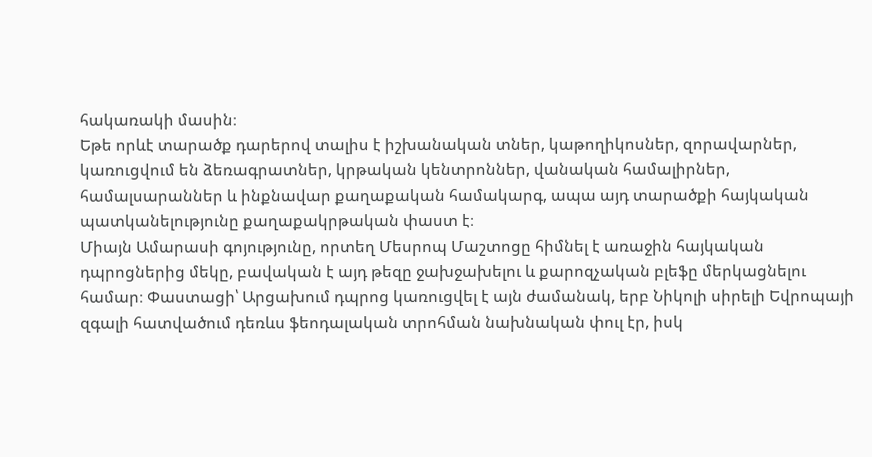հակառակի մասին։
Եթե որևէ տարածք դարերով տալիս է իշխանական տներ, կաթողիկոսներ, զորավարներ, կառուցվում են ձեռագրատներ, կրթական կենտրոններ, վանական համալիրներ, համալսարաններ և ինքնավար քաղաքական համակարգ, ապա այդ տարածքի հայկական պատկանելությունը քաղաքակրթական փաստ է։
Միայն Ամարասի գոյությունը, որտեղ Մեսրոպ Մաշտոցը հիմնել է առաջին հայկական դպրոցներից մեկը, բավական է այդ թեզը ջախջախելու և քարոզչական բլեֆը մերկացնելու համար։ Փաստացի՝ Արցախում դպրոց կառուցվել է այն ժամանակ, երբ Նիկոլի սիրելի Եվրոպայի զգալի հատվածում դեռևս ֆեոդալական տրոհման նախնական փուլ էր, իսկ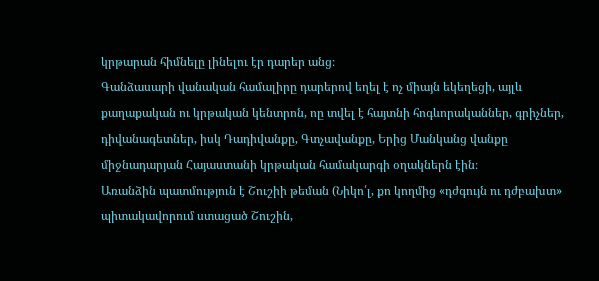կրթարան հիմնելը լինելու էր դարեր անց։
Գանձասարի վանական համալիրը դարերով եղել է ոչ միայն եկեղեցի, այլև քաղաքական ու կրթական կենտրոն, ոը տվել է հայտնի հոգևորականներ, գրիչներ, դիվանագետներ, իսկ Դադիվանքը, Գտչավանքը, Երից Մանկանց վանքը միջնադարյան Հայաստանի կրթական համակարգի օղակներն էին։
Առանձին պատմություն է Շուշիի թեման (Նիկո՛լ, քո կողմից «դժգույն ու դժբախտ» պիտակավորում ստացած Շուշին,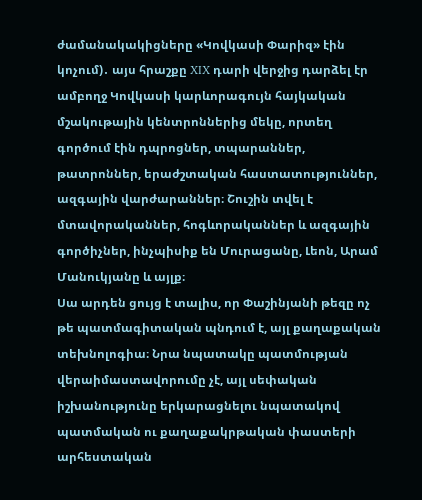ժամանակակիցները «Կովկասի Փարիզ» էին կոչում)․ այս հրաշքը XIX դարի վերջից դարձել էր ամբողջ Կովկասի կարևորագույն հայկական մշակութային կենտրոններից մեկը, որտեղ գործում էին դպրոցներ, տպարաններ, թատրոններ, երաժշտական հաստատություններ, ազգային վարժարաններ։ Շուշին տվել է մտավորականներ, հոգևորականներ և ազգային գործիչներ, ինչպիսիք են Մուրացանը, Լեոն, Արամ Մանուկյանը և այլք։
Սա արդեն ցույց է տալիս, որ Փաշինյանի թեզը ոչ թե պատմագիտական պնդում է, այլ քաղաքական տեխնոլոգիա։ Նրա նպատակը պատմության վերաիմաստավորումը չէ, այլ սեփական իշխանությունը երկարացնելու նպատակով պատմական ու քաղաքակրթական փաստերի արհեստական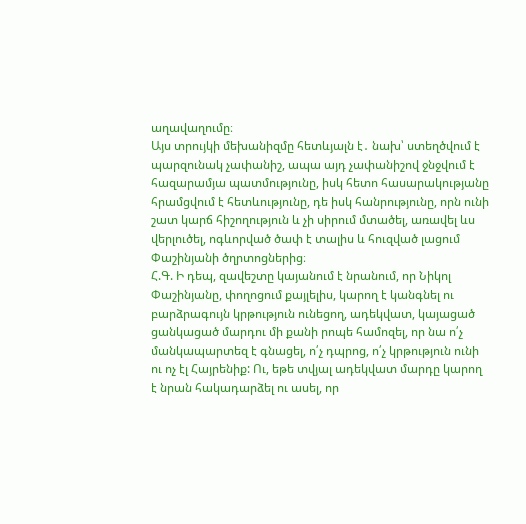աղավաղումը։
Այս տրույկի մեխանիզմը հետևյալն է․ նախ՝ ստեղծվում է պարզունակ չափանիշ, ապա այդ չափանիշով ջնջվում է հազարամյա պատմությունը, իսկ հետո հասարակությանը հրամցվում է հետևությունը, դե իսկ հանրությունը, որն ունի շատ կարճ հիշողություն և չի սիրում մտածել, առավել ևս վերլուծել, ոգևորված ծափ է տալիս և հուզված լացում Փաշինյանի ծղրտոցներից։
Հ.Գ. Ի դեպ, զավեշտը կայանում է նրանում, որ Նիկոլ Փաշինյանը, փողոցում քայլելիս, կարող է կանգնել ու բարձրագույն կրթություն ունեցող, ադեկվատ, կայացած ցանկացած մարդու մի քանի րոպե համոզել, որ նա ո՛չ մանկապարտեզ է գնացել, ո՛չ դպրոց, ո՛չ կրթություն ունի ու ոչ էլ Հայրենիք: Ու, եթե տվյալ ադեկվատ մարդը կարող է նրան հակադարձել ու ասել, որ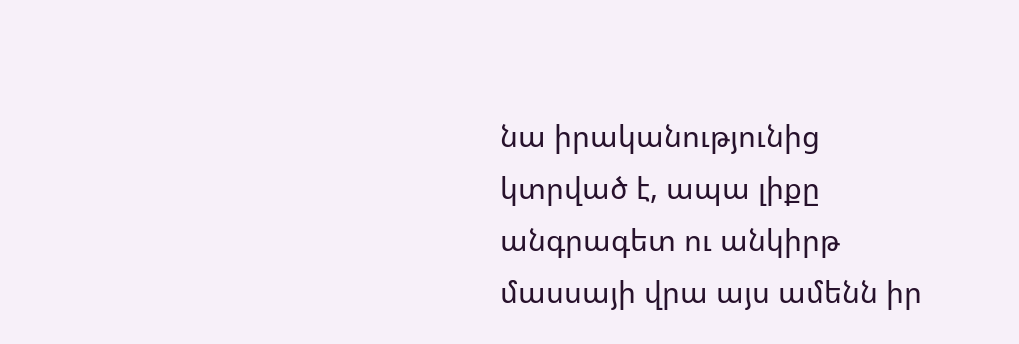նա իրականությունից կտրված է, ապա լիքը անգրագետ ու անկիրթ մասսայի վրա այս ամենն իր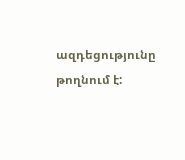ազդեցությունը թողնում է: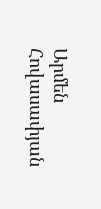Արմեն Հովասափյան